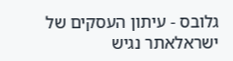גלובס - עיתון העסקים של ישראלאתר נגיש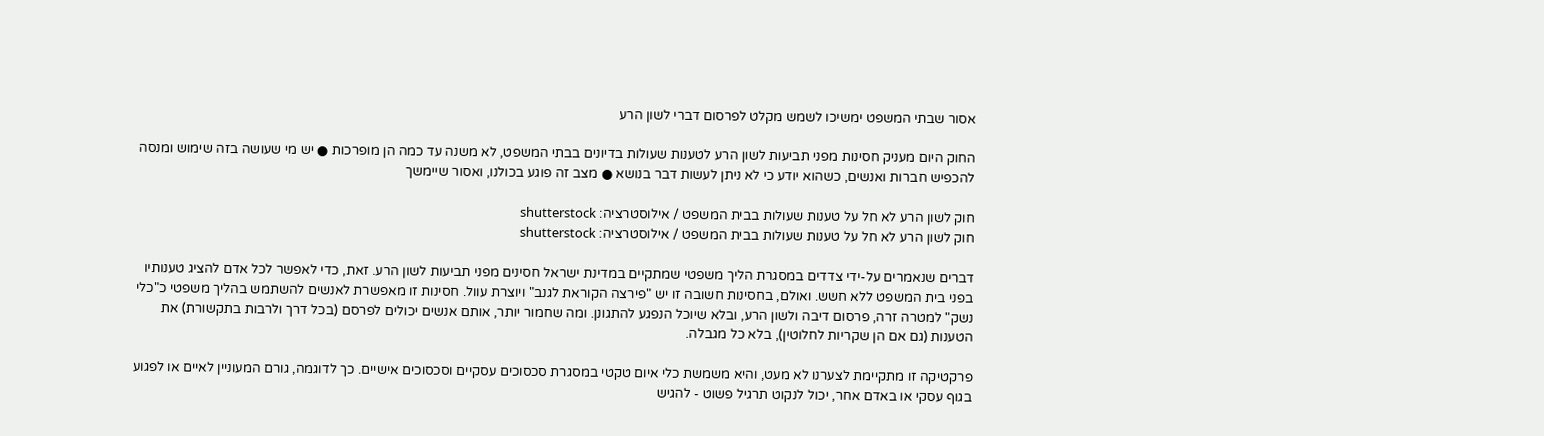אסור שבתי המשפט ימשיכו לשמש מקלט לפרסום דברי לשון הרע

החוק היום מעניק חסינות מפני תביעות לשון הרע לטענות שעולות בדיונים בבתי המשפט, לא משנה עד כמה הן מופרכות ● יש מי שעושה בזה שימוש ומנסה להכפיש חברות ואנשים, כשהוא יודע כי לא ניתן לעשות דבר בנושא ● מצב זה פוגע בכולנו, ואסור שיימשך

חוק לשון הרע לא חל על טענות שעולות בבית המשפט / אילוסטרציה: shutterstock
חוק לשון הרע לא חל על טענות שעולות בבית המשפט / אילוסטרציה: shutterstock

דברים שנאמרים על-ידי צדדים במסגרת הליך משפטי שמתקיים במדינת ישראל חסינים מפני תביעות לשון הרע. זאת, כדי לאפשר לכל אדם להציג טענותיו בפני בית המשפט ללא חשש. ואולם, בחסינות חשובה זו יש "פירצה הקוראת לגנב" ויוצרת עוול. חסינות זו מאפשרת לאנשים להשתמש בהליך משפטי כ"כלי נשק" למטרה זרה, פרסום דיבה ולשון הרע, ובלא שיוכל הנפגע להתגונן. ומה שחמור יותר, אותם אנשים יכולים לפרסם (בכל דרך ולרבות בתקשורת) את הטענות (גם אם הן שקריות לחלוטין), בלא כל מגבלה.

פרקטיקה זו מתקיימת לצערנו לא מעט, והיא משמשת כלי איום טקטי במסגרת סכסוכים עסקיים וסכסוכים אישיים. כך לדוגמה, גורם המעוניין לאיים או לפגוע בגוף עסקי או באדם אחר, יכול לנקוט תרגיל פשוט - להגיש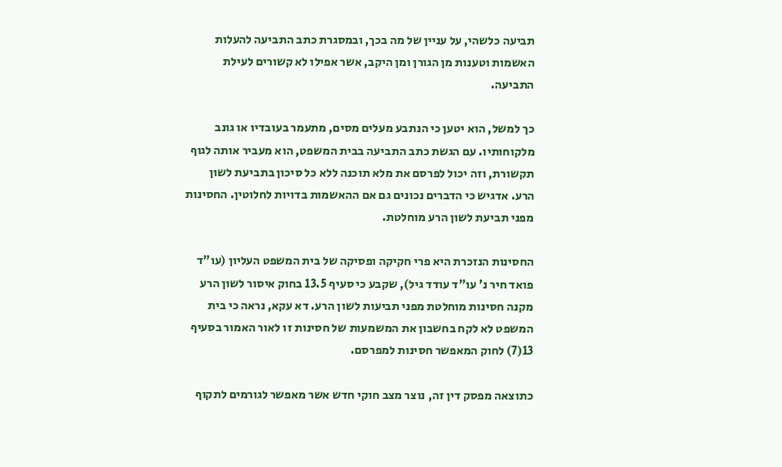תביעה כלשהי, על עניין של מה בכך, ובמסגרת כתב התביעה להעלות האשמות וטענות מן הגורן ומן היקב, אשר אפילו לא קשורים לעילת התביעה.

כך למשל, הוא יטען כי הנתבע מעלים מסים, מתעמר בעובדיו או גונב מלקוחותיו. עם הגשת כתב התביעה בבית המשפט, הוא מעביר אותה לגוף תקשורת, וזה יכול לפרסם את מלא תוכנה ללא כל סיכון בתביעת לשון הרע. אדגיש כי הדברים נכונים גם אם ההאשמות בדויות לחלוטין. החסינות מפני תביעת לשון הרע מוחלטת.

החסינות הנזכרת היא פרי חקיקה ופסיקה של בית המשפט העליון (עו"ד פואד חיר נ' עו"ד עודד גיל), שקבע כי סעיף 13.5 בחוק איסור לשון הרע מקנה חסינות מוחלטת מפני תביעות לשון הרע. דא עקא, נראה כי בית המשפט לא לקח בחשבון את המשמעות של חסינות זו לאור האמור בסעיף 13(7) לחוק המאפשר חסינות למפרסם.

כתוצאה מפסק דין זה, נוצר מצב חוקי חדש אשר מאפשר לגורמים לתקוף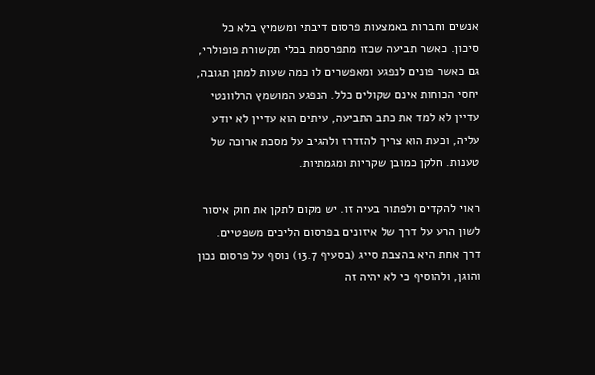אנשים וחברות באמצעות פרסום דיבתי ומשמיץ בלא כל סיכון. כאשר תביעה שכזו מתפרסמת בכלי תקשורת פופולרי, גם כאשר פונים לנפגע ומאפשרים לו כמה שעות למתן תגובה, יחסי הכוחות אינם שקולים כלל. הנפגע המושמץ הרלוונטי עדיין לא למד את כתב התביעה, עיתים הוא עדיין לא יודע עליה, וכעת הוא צריך להזדרז ולהגיב על מסכת ארוכה של טענות. חלקן כמובן שקריות ומגמתיות.

ראוי להקדים ולפתור בעיה זו. יש מקום לתקן את חוק איסור לשון הרע על דרך של איזונים בפרסום הליכים משפטיים. דרך אחת היא בהצבת סייג (בסעיף 13.7) נוסף על פרסום נכון והוגן, ולהוסיף כי לא יהיה זה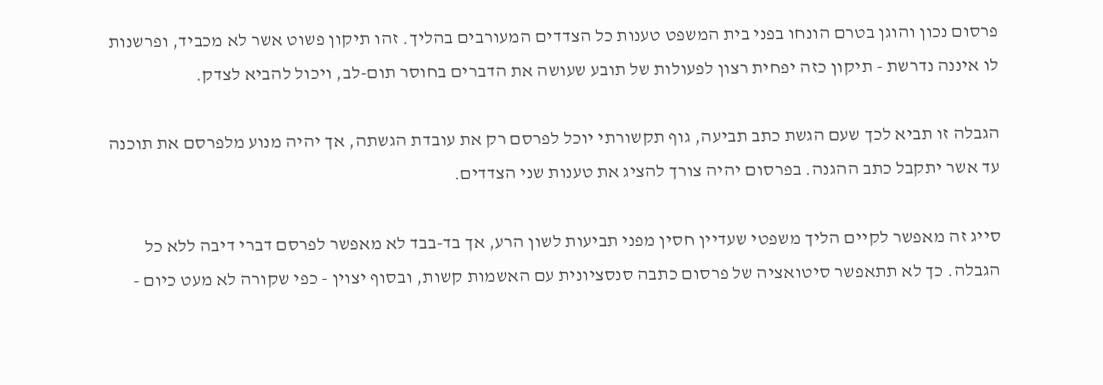פרסום נכון והוגן בטרם הונחו בפני בית המשפט טענות כל הצדדים המעורבים בהליך. זהו תיקון פשוט אשר לא מכביד, ופרשנות לו איננה נדרשת - תיקון כזה יפחית רצון לפעולות של תובע שעושה את הדברים בחוסר תום-לב, ויכול להביא לצדק.

הגבלה זו תביא לכך שעם הגשת כתב תביעה, גוף תקשורתי יוכל לפרסם רק את עובדת הגשתה, אך יהיה מנוע מלפרסם את תוכנה עד אשר יתקבל כתב ההגנה. בפרסום יהיה צורך להציג את טענות שני הצדדים.

סייג זה מאפשר לקיים הליך משפטי שעדיין חסין מפני תביעות לשון הרע, אך בד-בבד לא מאפשר לפרסם דברי דיבה ללא כל הגבלה. כך לא תתאפשר סיטואציה של פרסום כתבה סנסציונית עם האשמות קשות, ובסוף יצוין - כפי שקורה לא מעט כיום -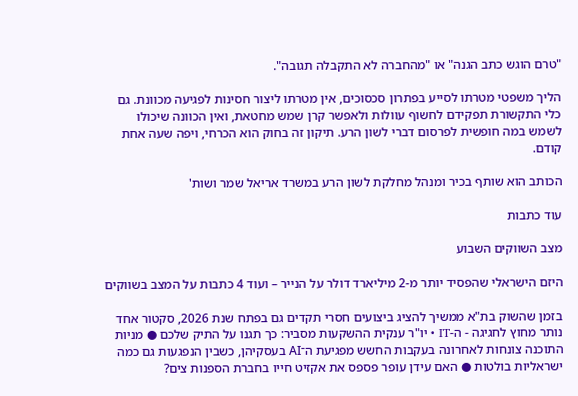"טרם הוגש כתב הגנה" או "מהחברה לא התקבלה תגובה".

הליך משפטי מטרתו לסייע בפתרון סכסוכים, אין מטרתו ליצור חסינות לפגיעה מכוונת. גם כלי התקשורת תפקידם לחשוף עוולות ולאפשר קרן שמש מחטאת, ואין הכוונה שיכולו לשמש במה חופשית לפרסום דברי לשון הרע. תיקון זה בחוק הוא הכרחי, ויפה שעה אחת קודם.

הכותב הוא שותף בכיר ומנהל מחלקת לשון הרע במשרד אריאל שמר ושות'

עוד כתבות

מצב השווקים השבוע

היזם הישראלי שהפסיד יותר מ-2 מיליארד דולר על הנייר – ועוד 4 כתבות על המצב בשווקים

בזמן שהשוק בת"א ממשיך להציג ביצועים חסרי תקדים גם בפתח שנת 2026, סקטור אחד נותר מחוץ לחגיגה - ה-IT • יו"ר ענקית ההשקעות מסביר: כך תגנו על התיק שלכם ● מניות התוכנה צונחות לאחרונה בעקבות החשש מפגיעת ה־AI בעסקיהן, כשבין הנפגעות גם כמה ישראליות בולטות ● האם עידן עופר פספס את אקזיט חייו בחברת הספנות צים?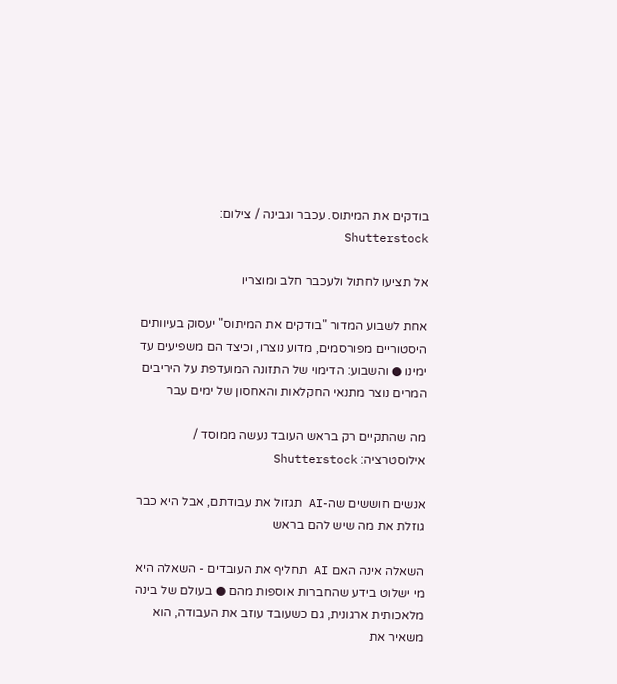בודקים את המיתוס. עכבר וגבינה / צילום: Shutterstock

אל תציעו לחתול ולעכבר חלב ומוצריו

אחת לשבוע המדור "בודקים את המיתוס" יעסוק בעיוותים היסטוריים מפורסמים, מדוע נוצרו, וכיצד הם משפיעים עד ימינו ● והשבוע: הדימוי של התזונה המועדפת על היריבים המרים נוצר מתנאי החקלאות והאחסון של ימים עבר

מה שהתקיים רק בראש העובד נעשה ממוסד / אילוסטרציה: Shutterstock

אנשים חוששים שה-AI תגזול את עבודתם, אבל היא כבר גוזלת את מה שיש להם בראש

השאלה אינה האם AI תחליף את העובדים - השאלה היא מי ישלוט בידע שהחברות אוספות מהם ● בעולם של בינה מלאכותית ארגונית, גם כשעובד עוזב את העבודה, הוא משאיר את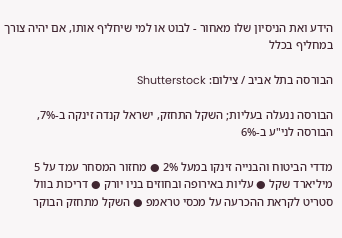הידע ואת הניסיון שלו מאחור - לבוט או למי שיחליף אותו, אם יהיה צורך במחליף בכלל

הבורסה בתל אביב / צילום: Shutterstock

הבורסה ננעלה בעליות; השקל התחזק, ישראל קנדה זינקה ב-7%, הבורסה לני"ע ב-6%

מדדי הביטוח והבנייה זינקו במעל 2% ● מחזור המסחר עמד על 5 מיליארד שקל ● עליות באירופה ובחוזים בניו יורק ● דריכות בוול סטריט לקראת ההכרעה על מכסי טראמפ ● השקל מתחזק הבוקר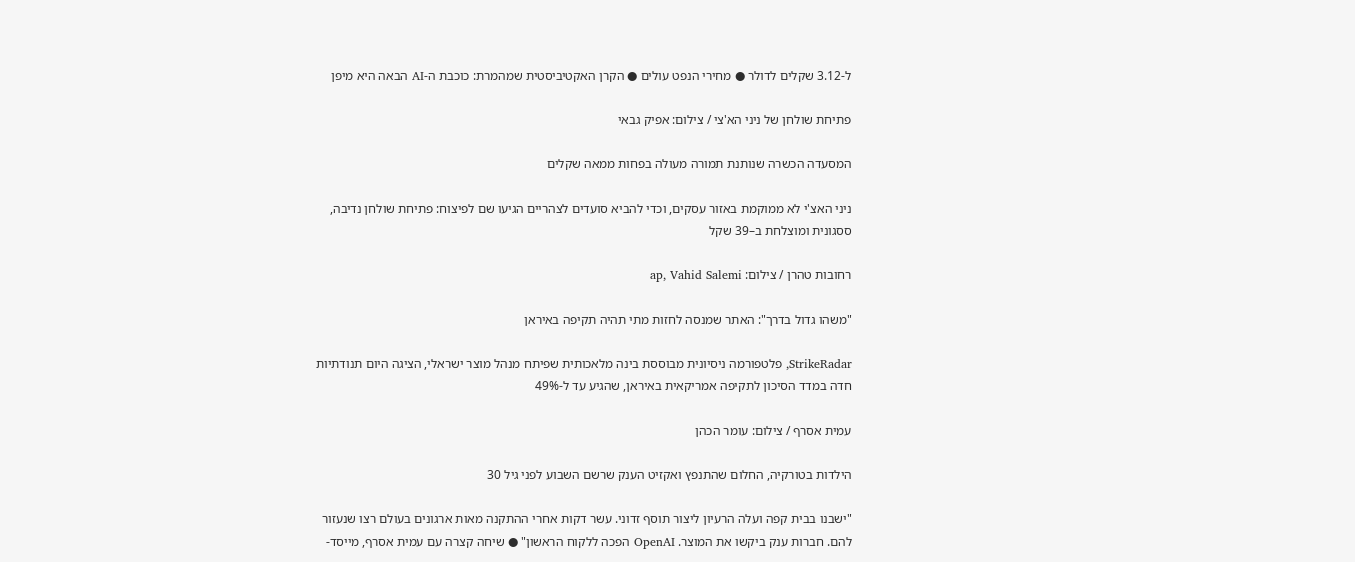ל-3.12 שקלים לדולר ● מחירי הנפט עולים ● הקרן האקטיביסטית שמהמרת: כוכבת ה-AI הבאה היא מיפן

פתיחת שולחן של ניני הא'צי / צילום: אפיק גבאי

המסעדה הכשרה שנותנת תמורה מעולה בפחות ממאה שקלים

ניני האצ'י לא ממוקמת באזור עסקים, וכדי להביא סועדים לצהריים הגיעו שם לפיצוח: פתיחת שולחן נדיבה, ססגונית ומוצלחת ב–39 שקל

רחובות טהרן / צילום: ap, Vahid Salemi

"משהו גדול בדרך": האתר שמנסה לחזות מתי תהיה תקיפה באיראן

StrikeRadar, פלטפורמה ניסיונית מבוססת בינה מלאכותית שפיתח מנהל מוצר ישראלי, הציגה היום תנודתיות חדה במדד הסיכון לתקיפה אמריקאית באיראן, שהגיע עד ל-49%

עמית אסרף / צילום: עומר הכהן

הילדות בטורקיה, החלום שהתנפץ ואקזיט הענק שרשם השבוע לפני גיל 30

"ישבנו בבית קפה ועלה הרעיון ליצור תוסף זדוני. עשר דקות אחרי ההתקנה מאות ארגונים בעולם רצו שנעזור להם. חברות ענק ביקשו את המוצר. OpenAI הפכה ללקוח הראשון" ● שיחה קצרה עם עמית אסרף, מייסד-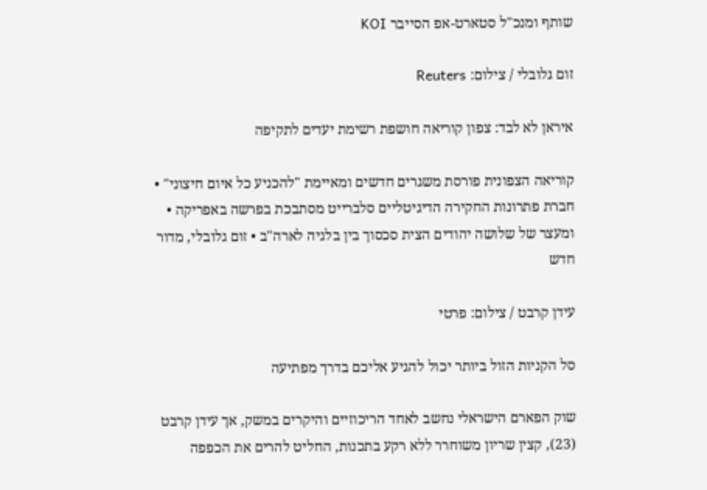שותף ומנכ"ל סטארט-אפ הסייבר KOI

זום גלובלי / צילום: Reuters

איראן לא לבד: צפון קוריאה חושפת רשימת יעדים לתקיפה

קוריאה הצפונית פורסת משגרים חדשים ומאיימת "להכניע כל איום חיצוני" • חברת פתרונות החקירה הדיגיטליים סלברייט מסתבכת בפרשה באפריקה • ומעצר של שלושה יהודים הצית סכסוך בין בלגיה לארה"ב • זום גלובלי, מדור חדש

עידן קרבט / צילום: פרטי

סל הקניות הזול ביותר יכול להגיע אליכם בדרך מפתיעה

שוק הפארם הישראלי נחשב לאחד הריכוזיים והיקרים במשק, אך עידן קרבט (23), קצין שריון משוחרר ללא רקע בתכנות, החליט להרים את הכפפה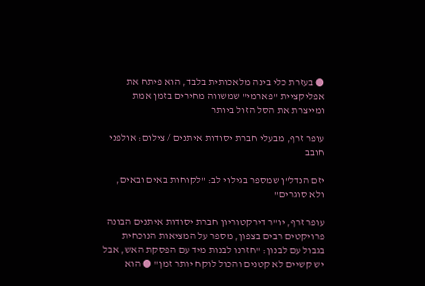● בעזרת כלי בינה מלאכותית בלבד, הוא פיתח את אפליקציית "פארמי" שמשווה מחירים בזמן אמת ומייצרת את הסל הזול ביותר

עופר זרף, מבעלי חברת יסודות איתנים / צילום: אולפני חובב

יזם הנדל"ן שמספר בגילוי לב: "לקוחות באים ובאים, ולא סוגרים"

עופר זרף, יו"ר דירקטוריון חברת יסודות איתנים הבונה פרויקטים רבים בצפון, מספר על המציאות הנוכחית בגבול עם לבנון: "חזרנו לבנות מיד עם הפסקת האש, אבל יש קשיים לא קטנים והכול לוקח יותר זמן" ● הוא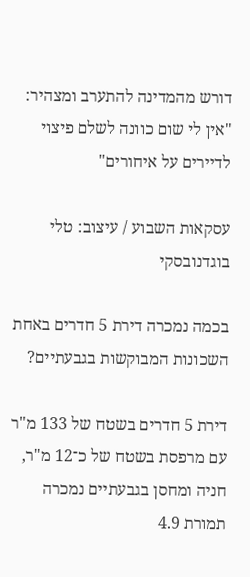דורש מהמדינה להתערב ומצהיר: "אין לי שום כוונה לשלם פיצוי לדיירים על איחורים"

עסקאות השבוע / עיצוב: טלי בוגדנובסקי

בכמה נמכרה דירת 5 חדרים באחת השכונות המבוקשות בגבעתיים?

דירת 5 חדרים בשטח של 133 מ"ר עם מרפסת בשטח של כ־12 מ"ר, חניה ומחסן בגבעתיים נמכרה תמורת 4.9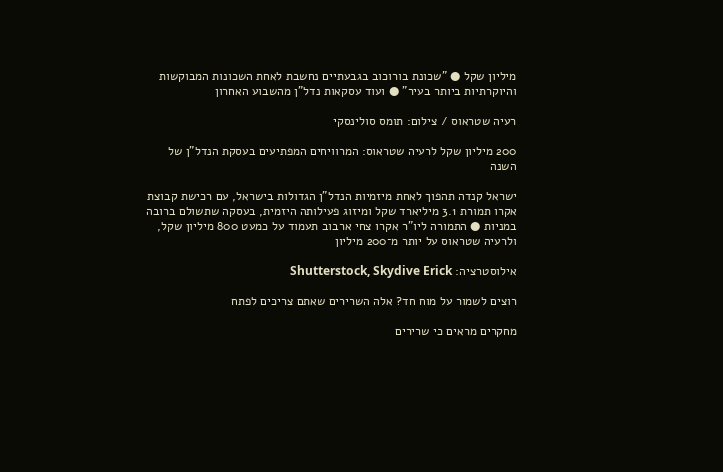מיליון שקל ● "שכונת בורוכוב בגבעתיים נחשבת לאחת השכונות המבוקשות והיוקרתיות ביותר בעיר" ● ועוד עסקאות נדל"ן מהשבוע האחרון

רעיה שטראוס / צילום: תומס סולינסקי

200 מיליון שקל לרעיה שטראוס: המרוויחים המפתיעים בעסקת הנדל"ן של השנה

ישראל קנדה תהפוך לאחת מיזמיות הנדל"ן הגדולות בישראל, עם רכישת קבוצת אקרו תמורת 3.1 מיליארד שקל ומיזוג פעילותה היזמית, בעסקה שתשולם ברובה במניות ● התמורה ליו"ר אקרו צחי ארבוב תעמוד על כמעט 800 מיליון שקל, ולרעיה שטראוס על יותר מ־200 מיליון

אילוסטרציה: Shutterstock, Skydive Erick

רוצים לשמור על מוח חד? אלה השרירים שאתם צריכים לפתח

מחקרים מראים כי שרירים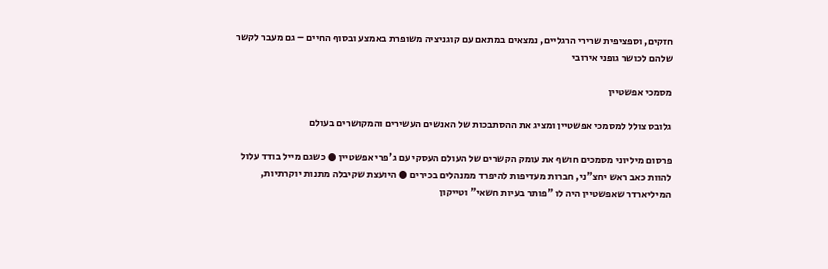חזקים, וספציפית שרירי הרגליים, נמצאים במתאם עם קוגניציה משופרת באמצע ובסוף החיים – גם מעבר לקשר שלהם לכושר גופני אירובי

מסמכי אפשטיין

גלובס צולל למסמכי אפשטיין ומציג את ההסתבכות של האנשים העשירים והמקושרים בעולם

פרסום מיליוני מסמכים חושף את עומק הקשרים של העולם העסקי עם ג'פרי אפשטיין ● כשגם מייל בודד עלול להוות כאב ראש יחצ"ני, חברות מעדיפות להיפרד ממנהלים בכירים ● היועצת שקיבלה מתנות יוקרתיות, המיליארדר שאפשטיין היה לו "פותר בעיות חשאי" וטייקון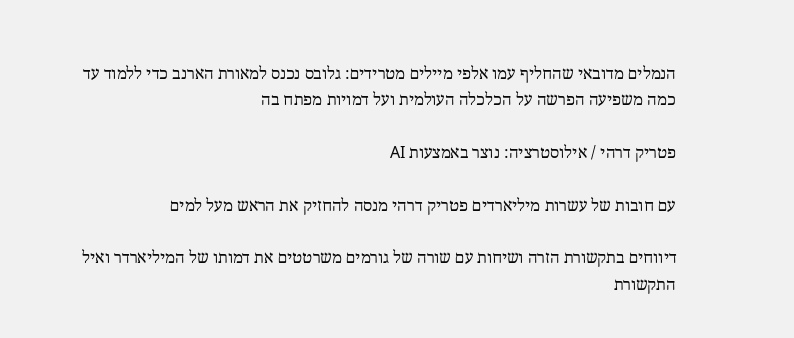הנמלים מדובאי שהחליף עמו אלפי מיילים מטרידים: גלובס נכנס למאורת הארנב כדי ללמוד עד כמה משפיעה הפרשה על הכלכלה העולמית ועל דמויות מפתח בה

פטריק דרהי / אילוסטרציה: נוצר באמצעות AI

עם חובות של עשרות מיליארדים פטריק דרהי מנסה להחזיק את הראש מעל למים

דיווחים בתקשורת הזרה ושיחות עם שורה של גורמים משרטטים את דמותו של המיליארדר ואיל התקשורת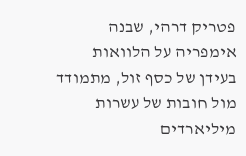פטריק דרהי, שבנה אימפריה על הלוואות בעידן של כסף זול, מתמודד מול חובות של עשרות מיליארדים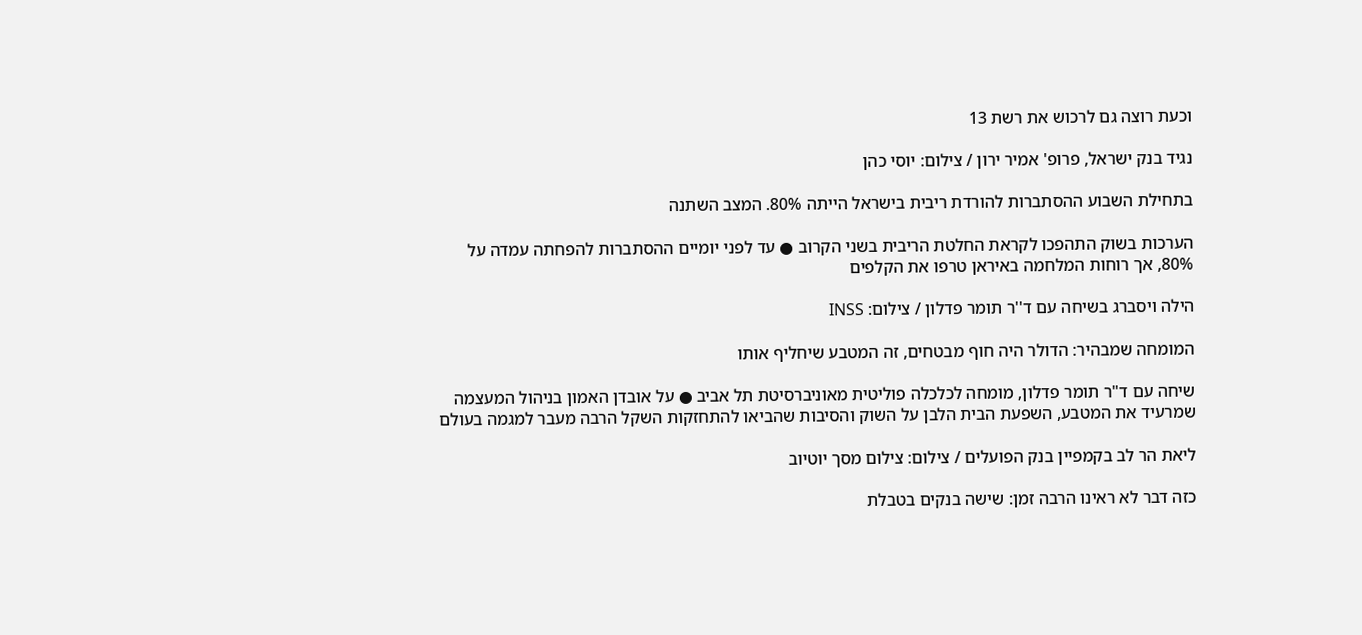וכעת רוצה גם לרכוש את רשת 13

נגיד בנק ישראל, פרופ' אמיר ירון / צילום: יוסי כהן

בתחילת השבוע ההסתברות להורדת ריבית בישראל הייתה 80%. המצב השתנה

הערכות בשוק התהפכו לקראת החלטת הריבית בשני הקרוב ● עד לפני יומיים ההסתברות להפחתה עמדה על 80%, אך רוחות המלחמה באיראן טרפו את הקלפים

הילה ויסברג בשיחה עם ד''ר תומר פדלון / צילום: INSS

המומחה שמבהיר: הדולר היה חוף מבטחים, זה המטבע שיחליף אותו

שיחה עם ד"ר תומר פדלון, מומחה לכלכלה פוליטית מאוניברסיטת תל אביב ● על אובדן האמון בניהול המעצמה שמרעיד את המטבע, השפעת הבית הלבן על השוק והסיבות שהביאו להתחזקות השקל הרבה מעבר למגמה בעולם

ליאת הר לב בקמפיין בנק הפועלים / צילום: צילום מסך יוטיוב

כזה דבר לא ראינו הרבה זמן: שישה בנקים בטבלת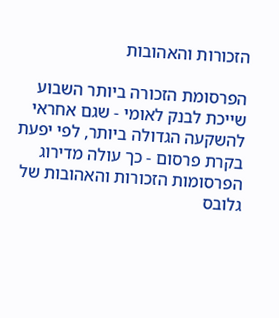הזכורות והאהובות

הפרסומת הזכורה ביותר השבוע שייכת לבנק לאומי - שגם אחראי להשקעה הגדולה ביותר, לפי יפעת בקרת פרסום - כך עולה מדירוג הפרסומות הזכורות והאהובות של גלובס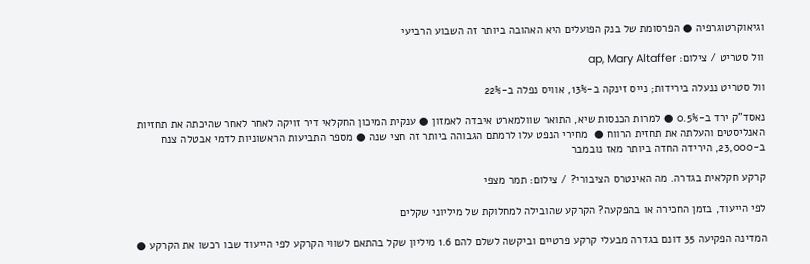וגיאוקרטוגרפיה ● הפרסומת של בנק הפועלים היא האהובה ביותר זה השבוע הרביעי

וול סטריט / צילום: ap, Mary Altaffer

וול סטריט ננעלה בירידות; נייס זינקה ב-13%, אוויס נפלה ב-22%

נאסד"ק ירד ב-0.5% ● למרות הכנסות שיא, התואר שוולמארט איבדה לאמזון ● ענקית המיכון החקלאי דיר זויקה לאחר לאחר שהיכתה את תחזיות האנליסטים והעלתה את תחזית הרווח ●  מחירי הנפט עלו לרמתם הגבוהה ביותר זה חצי שנה ● מספר התביעות הראשוניות לדמי אבטלה צנח ב-23,000, הירידה החדה ביותר מאז נובמבר

קרקע חקלאית בגדרה. מה האינטרס הציבורי? / צילום: תמר מצפי

לפי הייעוד, בזמן החכירה או בהפקעה? הקרקע שהובילה למחלוקת של מיליוני שקלים

המדינה הפקיעה 35 דונם בגדרה מבעלי קרקע פרטיים וביקשה לשלם להם 1.6 מיליון שקל בהתאם לשווי הקרקע לפי הייעוד שבו רכשו את הקרקע ●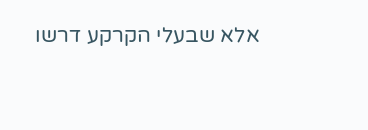אלא שבעלי הקרקע דרשו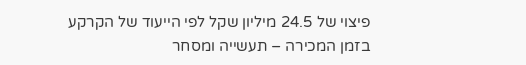פיצוי של 24.5 מיליון שקל לפי הייעוד של הקרקע בזמן המכירה – תעשייה ומסחר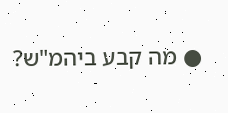● מה קבע ביהמ"ש?